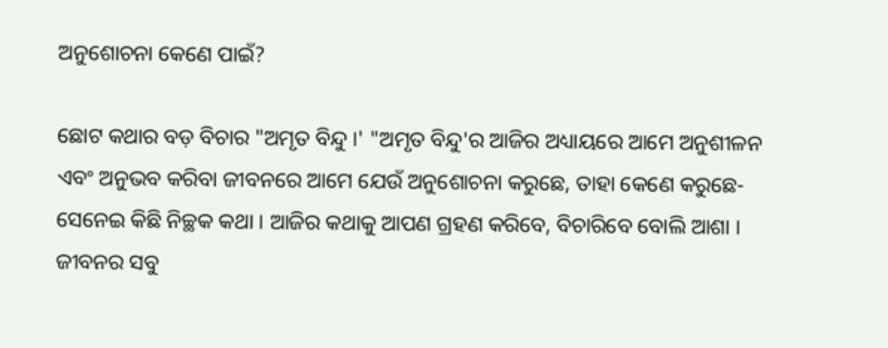ଅନୁଶୋଚନା କେଣେ ପାଇଁ?

ଛୋଟ କଥାର ବଡ଼ ବିଚାର "ଅମୃତ ବିନ୍ଦୁ ।' "ଅମୃତ ବିନ୍ଦୁ'ର ଆଜିର ଅଧ୍ୟାୟରେ ଆମେ ଅନୁଶୀଳନ ଏବଂ ଅନୁଭବ କରିବା ଜୀବନରେ ଆମେ ଯେଉଁ ଅନୁଶୋଚନା କରୁଛେ, ତାହା କେଣେ କରୁଛେ-ସେନେଇ କିଛି ନିଚ୍ଛକ କଥା । ଆଜିର କଥାକୁ ଆପଣ ଗ୍ରହଣ କରିବେ, ବିଚାରିବେ ବୋଲି ଆଶା ।
ଜୀବନର ସବୁ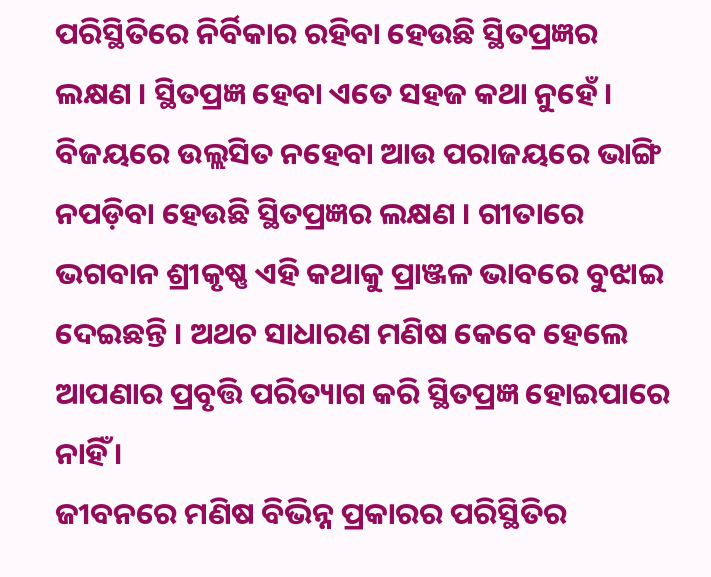ପରିସ୍ଥିତିରେ ନିର୍ବିକାର ରହିବା ହେଉଛି ସ୍ଥିତପ୍ରଜ୍ଞର ଲକ୍ଷଣ । ସ୍ଥିତପ୍ରଜ୍ଞ ହେବା ଏତେ ସହଜ କଥା ନୁହେଁ । ବିଜୟରେ ଉଲ୍ଲସିତ ନହେବା ଆଉ ପରାଜୟରେ ଭାଙ୍ଗି ନପଡ଼ିବା ହେଉଛି ସ୍ଥିତପ୍ରଜ୍ଞର ଲକ୍ଷଣ । ଗୀତାରେ ଭଗବାନ ଶ୍ରୀକୃଷ୍ଣ ଏହି କଥାକୁ ପ୍ରାଞ୍ଜଳ ଭାବରେ ବୁଝାଇ ଦେଇଛନ୍ତି । ଅଥଚ ସାଧାରଣ ମଣିଷ କେବେ ହେଲେ ଆପଣାର ପ୍ରବୃତ୍ତି ପରିତ୍ୟାଗ କରି ସ୍ଥିତପ୍ରଜ୍ଞ ହୋଇପାରେ ନାହିଁ ।
ଜୀବନରେ ମଣିଷ ବିଭିନ୍ନ ପ୍ରକାରର ପରିସ୍ଥିତିର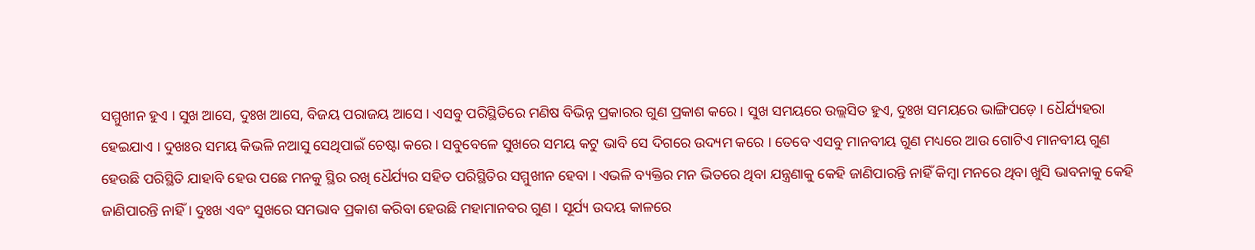ସମ୍ମୁଖୀନ ହୁଏ । ସୁଖ ଆସେ, ଦୁଃଖ ଆସେ, ବିଜୟ ପରାଜୟ ଆସେ । ଏସବୁ ପରିସ୍ଥିତିରେ ମଣିଷ ବିଭିନ୍ନ ପ୍ରକାରର ଗୁଣ ପ୍ରକାଶ କରେ । ସୁଖ ସମୟରେ ଉଲ୍ଲସିତ ହୁଏ, ଦୁଃଖ ସମୟରେ ଭାଙ୍ଗିପଡ଼େ । ଧୈର୍ଯ୍ୟହରା ହେଇଯାଏ । ଦୁଖଃର ସମୟ କିଭଳି ନଆସୁ ସେଥିପାଇଁ ଚେଷ୍ଟା କରେ । ସବୁବେଳେ ସୁଖରେ ସମୟ କଟୁ ଭାବି ସେ ଦିଗରେ ଉଦ୍ୟମ କରେ । ତେବେ ଏସବୁ ମାନବୀୟ ଗୁଣ ମଧ୍ୟରେ ଆଉ ଗୋଟିଏ ମାନବୀୟ ଗୁଣ ହେଉଛି ପରିସ୍ଥିତି ଯାହାବି ହେଉ ପଛେ ମନକୁ ସ୍ଥିର ରଖି ଧୈର୍ଯ୍ୟର ସହିତ ପରିସ୍ଥିତିର ସମ୍ମୁଖୀନ ହେବା । ଏଭଳି ବ୍ୟକ୍ତିର ମନ ଭିତରେ ଥିବା ଯନ୍ତ୍ରଣାକୁ କେହି ଜାଣିପାରନ୍ତି ନାହିଁ କିମ୍ବା ମନରେ ଥିବା ଖୁସି ଭାବନାକୁ କେହି ଜାଣିପାରନ୍ତି ନାହିଁ । ଦୁଃଖ ଏବଂ ସୁଖରେ ସମଭାବ ପ୍ରକାଶ କରିବା ହେଉଛି ମହାମାନବର ଗୁଣ । ସୂର୍ଯ୍ୟ ଉଦୟ କାଳରେ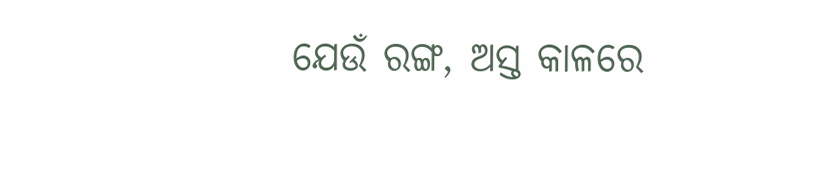ଯେଉଁ ରଙ୍ଗ, ଅସ୍ତ କାଳରେ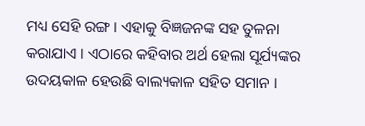ମଧ୍ୟ ସେହି ରଙ୍ଗ । ଏହାକୁ ବିଜ୍ଞଜନଙ୍କ ସହ ତୁଳନା କରାଯାଏ । ଏଠାରେ କହିବାର ଅର୍ଥ ହେଲା ସୂର୍ଯ୍ୟଙ୍କର ଉଦୟକାଳ ହେଉଛି ବାଲ୍ୟକାଳ ସହିତ ସମାନ ।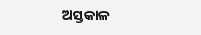ଅସ୍ତକାଳ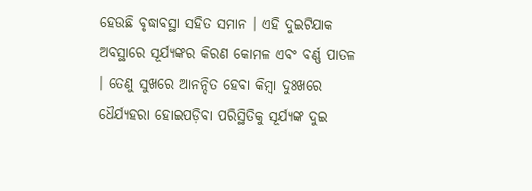ହେଉଛି ବୃଦ୍ଧାବସ୍ଥା ସହିତ ସମାନ । ଏହି ଦୁଇଟିଯାକ ଅବସ୍ଥାରେ ସୂର୍ଯ୍ୟଙ୍କର କିରଣ କୋମଳ ଏବଂ ବର୍ଣ୍ଣ ପାତଳ । ତେଣୁ ସୁଖରେ ଆନନ୍ଦିତ ହେବା କିମ୍ବା ଦୁଃଖରେ ଧୈର୍ଯ୍ୟହରା ହୋଇପଡ଼ିବା ପରିସ୍ଥିତିକୁ ସୂର୍ଯ୍ୟଙ୍କ ଦୁଇ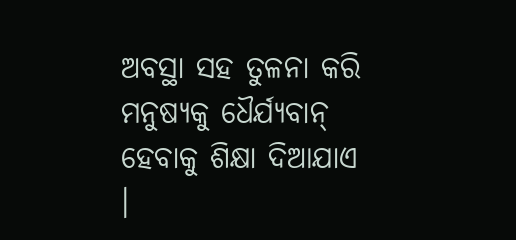ଅବସ୍ଥା ସହ ତୁଳନା କରି ମନୁଷ୍ୟକୁ ଧୈର୍ଯ୍ୟବାନ୍ ହେବାକୁ ଶିକ୍ଷା ଦିଆଯାଏ ।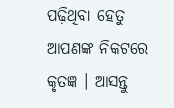ପଢ଼ିଥିବା ହେତୁ ଆପଣଙ୍କ ନିକଟରେ କୃତଜ୍ଞ । ଆସନ୍ତୁ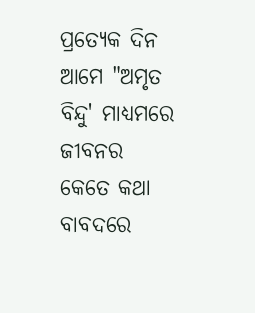ପ୍ରତ୍ୟେକ ଦିନ ଆମେ "ଅମୃତ ବିନ୍ଦୁ' ମାଧ୍ୟମରେ ଜୀବନର କେତେ କଥା ବାବଦରେ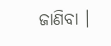ଜାଣିବା ।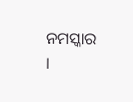ନମସ୍କାର ।